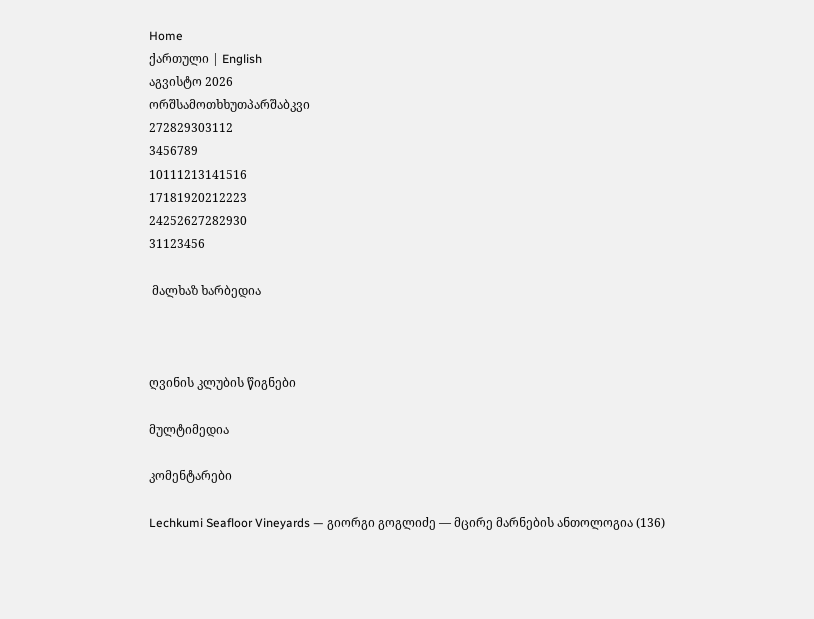Home
ქართული | English
აგვისტო 2026
ორშსამოთხხუთპარშაბკვი
272829303112
3456789
10111213141516
17181920212223
24252627282930
31123456

 მალხაზ ხარბედია



ღვინის კლუბის წიგნები

მულტიმედია

კომენტარები

Lechkumi Seafloor Vineyards — გიორგი გოგლიძე — მცირე მარნების ანთოლოგია (136)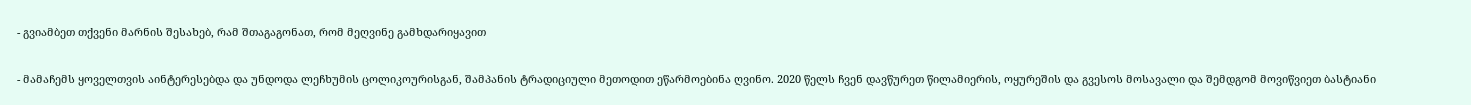- გვიამბეთ თქვენი მარნის შესახებ, რამ შთაგაგონათ, რომ მეღვინე გამხდარიყავით

- მამაჩემს ყოველთვის აინტერესებდა და უნდოდა ლეჩხუმის ცოლიკოურისგან, შამპანის ტრადიციული მეთოდით ეწარმოებინა ღვინო. 2020 წელს ჩვენ დავწურეთ წილამიერის, ოყურეშის და გვესოს მოსავალი და შემდგომ მოვიწვიეთ ბასტიანი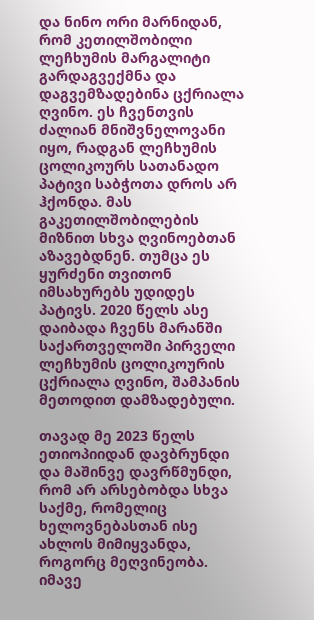და ნინო ორი მარნიდან, რომ კეთილშობილი ლეჩხუმის მარგალიტი გარდაგვექმნა და დაგვემზადებინა ცქრიალა ღვინო. ეს ჩვენთვის ძალიან მნიშვნელოვანი იყო, რადგან ლეჩხუმის ცოლიკოურს სათანადო პატივი საბჭოთა დროს არ ჰქონდა. მას გაკეთილშობილების მიზნით სხვა ღვინოებთან აზავებდნენ. თუმცა ეს ყურძენი თვითონ იმსახურებს უდიდეს პატივს. 2020 წელს ასე დაიბადა ჩვენს მარანში  საქართველოში პირველი ლეჩხუმის ცოლიკოურის ცქრიალა ღვინო, შამპანის მეთოდით დამზადებული.

თავად მე 2023 წელს ეთიოპიიდან დავბრუნდი და მაშინვე დავრწმუნდი, რომ არ არსებობდა სხვა საქმე, რომელიც ხელოვნებასთან ისე ახლოს მიმიყვანდა, როგორც მეღვინეობა. იმავე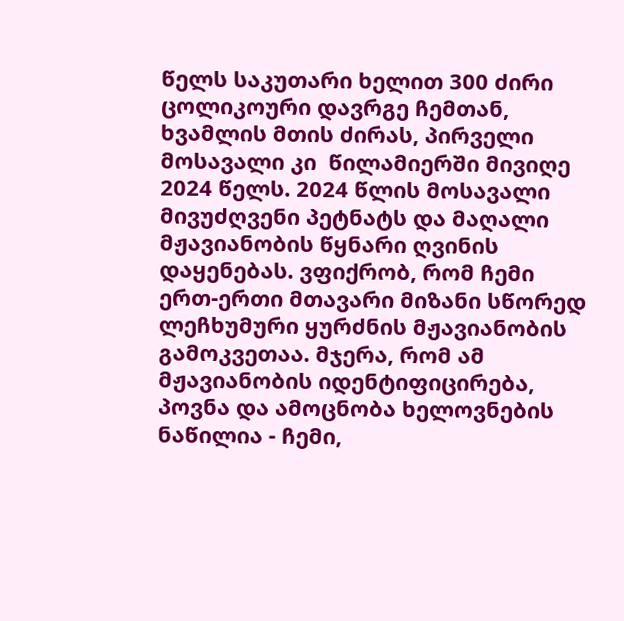წელს საკუთარი ხელით 300 ძირი ცოლიკოური დავრგე ჩემთან, ხვამლის მთის ძირას, პირველი მოსავალი კი  წილამიერში მივიღე 2024 წელს. 2024 წლის მოსავალი მივუძღვენი პეტნატს და მაღალი მჟავიანობის წყნარი ღვინის დაყენებას. ვფიქრობ, რომ ჩემი ერთ-ერთი მთავარი მიზანი სწორედ ლეჩხუმური ყურძნის მჟავიანობის გამოკვეთაა. მჯერა, რომ ამ მჟავიანობის იდენტიფიცირება, პოვნა და ამოცნობა ხელოვნების ნაწილია - ჩემი,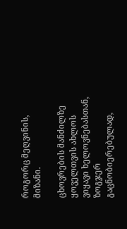როგორც მეღვინის, მიზანი.

ცხოვრების მანძილზე ყოველთვის ახლოს ვიყავი ხელოვნებასთან, ზოგჯერ გაცნობიერებულად,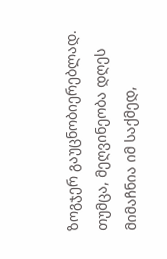ზოგჯერ გაუცნობიერებლად. თუმცა, მეღვინეობა დღეს მიმაჩნია იმ საქმედ,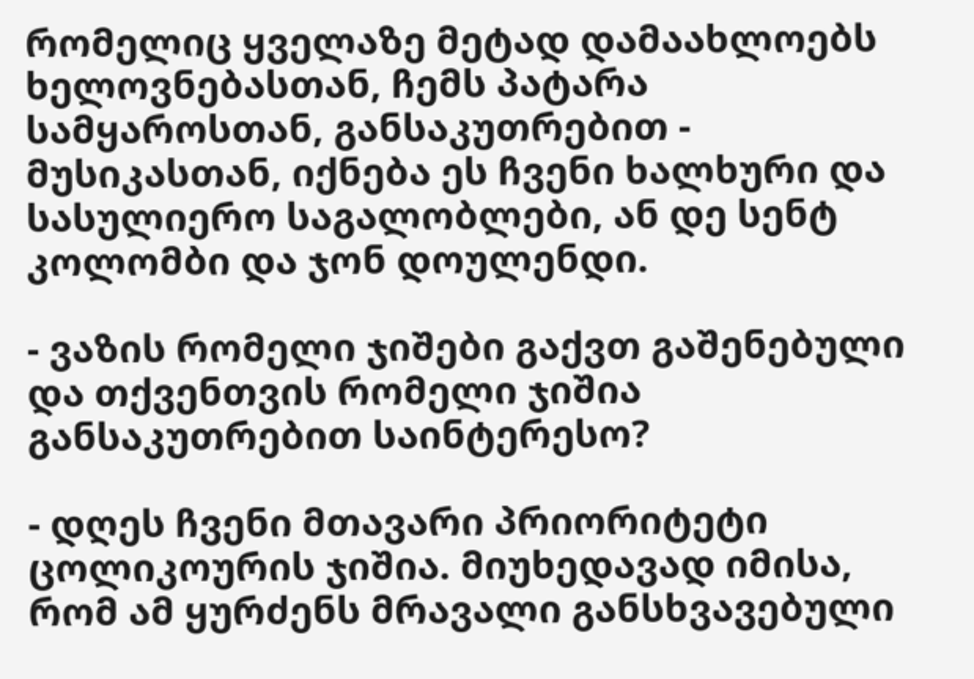რომელიც ყველაზე მეტად დამაახლოებს ხელოვნებასთან, ჩემს პატარა სამყაროსთან, განსაკუთრებით - მუსიკასთან, იქნება ეს ჩვენი ხალხური და სასულიერო საგალობლები, ან დე სენტ კოლომბი და ჯონ დოულენდი.

- ვაზის რომელი ჯიშები გაქვთ გაშენებული და თქვენთვის რომელი ჯიშია განსაკუთრებით საინტერესო?

- დღეს ჩვენი მთავარი პრიორიტეტი ცოლიკოურის ჯიშია. მიუხედავად იმისა, რომ ამ ყურძენს მრავალი განსხვავებული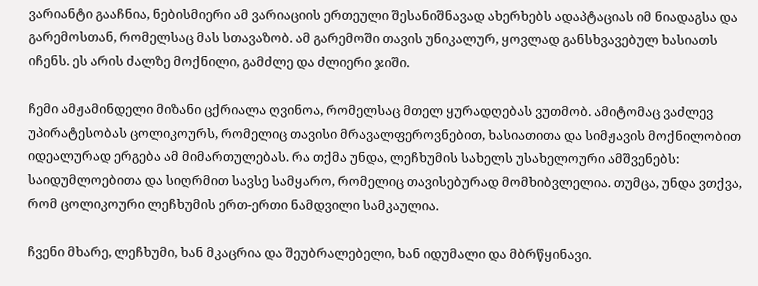ვარიანტი გააჩნია, ნებისმიერი ამ ვარიაციის ერთეული შესანიშნავად ახერხებს ადაპტაციას იმ ნიადაგსა და გარემოსთან, რომელსაც მას სთავაზობ. ამ გარემოში თავის უნიკალურ, ყოვლად განსხვავებულ ხასიათს იჩენს. ეს არის ძალზე მოქნილი, გამძლე და ძლიერი ჯიში.

ჩემი ამჟამინდელი მიზანი ცქრიალა ღვინოა, რომელსაც მთელ ყურადღებას ვუთმობ. ამიტომაც ვაძლევ უპირატესობას ცოლიკოურს, რომელიც თავისი მრავალფეროვნებით, ხასიათითა და სიმჟავის მოქნილობით იდეალურად ერგება ამ მიმართულებას. რა თქმა უნდა, ლეჩხუმის სახელს უსახელოური ამშვენებს: საიდუმლოებითა და სიღრმით სავსე სამყარო, რომელიც თავისებურად მომხიბვლელია. თუმცა, უნდა ვთქვა, რომ ცოლიკოური ლეჩხუმის ერთ-ერთი ნამდვილი სამკაულია.

ჩვენი მხარე, ლეჩხუმი, ხან მკაცრია და შეუბრალებელი, ხან იდუმალი და მბრწყინავი.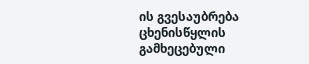ის გვესაუბრება ცხენისწყლის გამხეცებული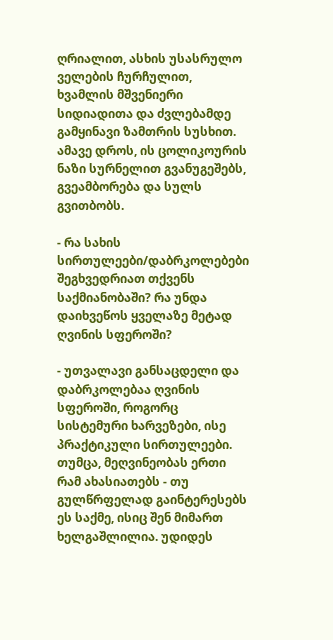ღრიალით, ასხის უსასრულო ველების ჩურჩულით, ხვამლის მშვენიერი სიდიადითა და ძვლებამდე გამყინავი ზამთრის სუსხით. ამავე დროს, ის ცოლიკოურის ნაზი სურნელით გვანუგეშებს, გვეამბორება და სულს გვითბობს.

- რა სახის სირთულეები/დაბრკოლებები შეგხვედრიათ თქვენს საქმიანობაში? რა უნდა დაიხვეწოს ყველაზე მეტად ღვინის სფეროში?

- უთვალავი განსაცდელი და დაბრკოლებაა ღვინის სფეროში, როგორც სისტემური ხარვეზები, ისე პრაქტიკული სირთულეები. თუმცა, მეღვინეობას ერთი რამ ახასიათებს - თუ გულწრფელად გაინტერესებს ეს საქმე, ისიც შენ მიმართ ხელგაშლილია. უდიდეს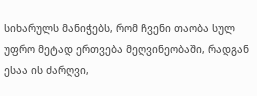სიხარულს მანიჭებს, რომ ჩვენი თაობა სულ უფრო მეტად ერთვება მეღვინეობაში, რადგან ესაა ის ძარღვი,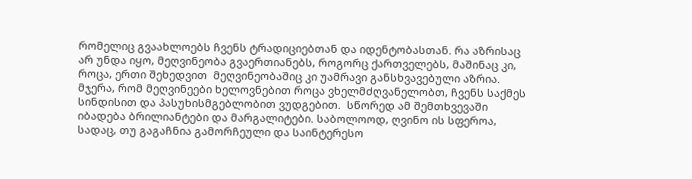რომელიც გვაახლოებს ჩვენს ტრადიციებთან და იდენტობასთან. რა აზრისაც არ უნდა იყო, მეღვინეობა გვაერთიანებს, როგორც ქართველებს, მაშინაც კი, როცა, ერთი შეხედვით  მეღვინეობაშიც კი უამრავი განსხვავებული აზრია. მჯერა, რომ მეღვინეები ხელოვნებით როცა ვხელმძღვანელობთ, ჩვენს საქმეს სინდისით და პასუხისმგებლობით ვუდგებით.  სწორედ ამ შემთხვევაში იბადება ბრილიანტები და მარგალიტები. საბოლოოდ, ღვინო ის სფეროა, სადაც, თუ გაგაჩნია გამორჩეული და საინტერესო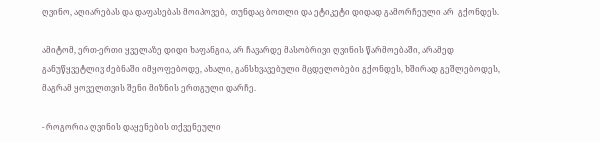ღვინო, აღიარებას და დაფასებას მოიპოვებ,  თუნდაც ბოთლი და ეტიკეტი დიდად გამორჩეული არ  გქონდეს.

ამიტომ, ერთ-ერთი ყველაზე დიდი ხაფანგია, არ ჩავარდე მასობრივი ღვინის წარმოებაში, არამედ განუწყვეტლივ ძებნაში იმყოფებოდე, ახალი, განსხვავებული მცდელობები გქონდეს, ხშირად გეშლებოდეს, მაგრამ ყოველთვის შენი მიზნის ერთგული დარჩე.

- როგორია ღვინის დაყენების თქვენეული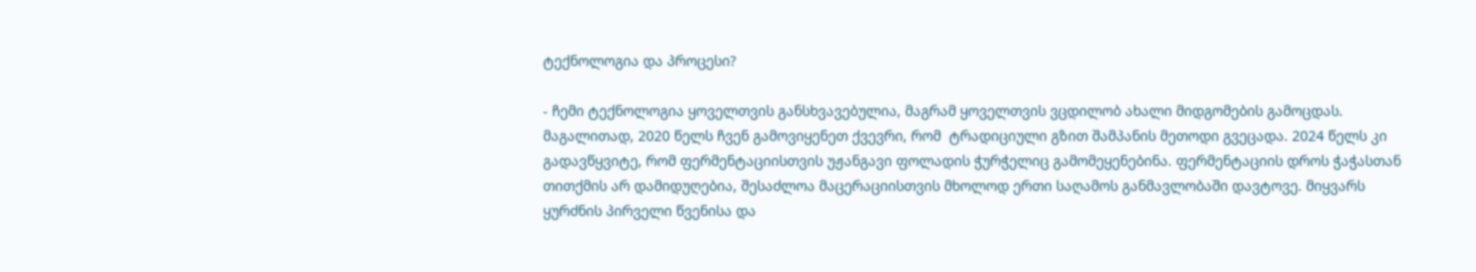ტექნოლოგია და პროცესი?

- ჩემი ტექნოლოგია ყოველთვის განსხვავებულია, მაგრამ ყოველთვის ვცდილობ ახალი მიდგომების გამოცდას. მაგალითად, 2020 წელს ჩვენ გამოვიყენეთ ქვევრი, რომ  ტრადიციული გზით შამპანის მეთოდი გვეცადა. 2024 წელს კი გადავწყვიტე, რომ ფერმენტაციისთვის უჟანგავი ფოლადის ჭურჭელიც გამომეყენებინა. ფერმენტაციის დროს ჭაჭასთან თითქმის არ დამიდუღებია, შესაძლოა მაცერაციისთვის მხოლოდ ერთი საღამოს განმავლობაში დავტოვე. მიყვარს ყურძნის პირველი წვენისა და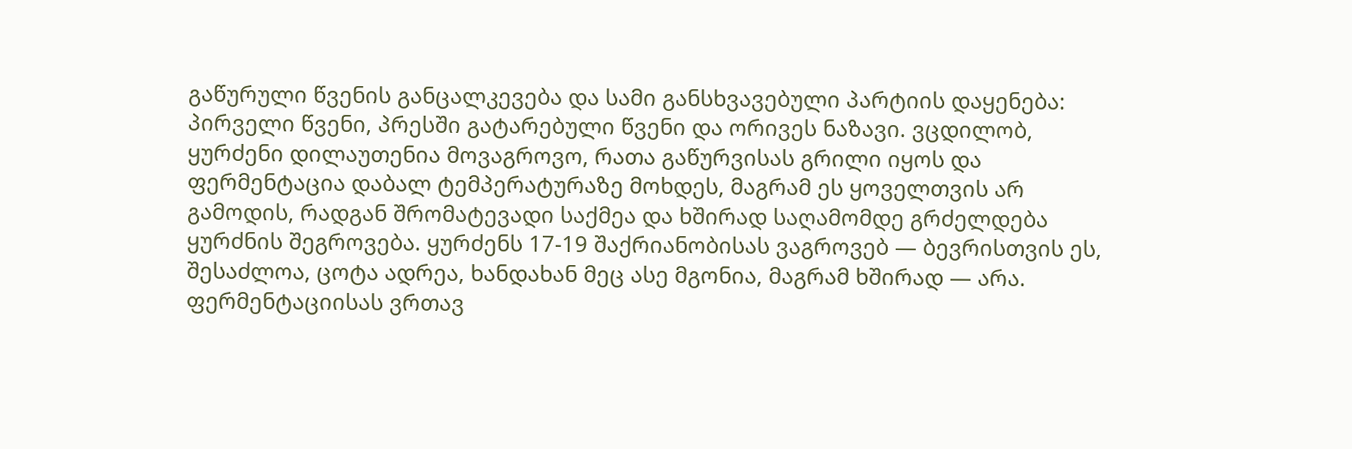გაწურული წვენის განცალკევება და სამი განსხვავებული პარტიის დაყენება: პირველი წვენი, პრესში გატარებული წვენი და ორივეს ნაზავი. ვცდილობ, ყურძენი დილაუთენია მოვაგროვო, რათა გაწურვისას გრილი იყოს და ფერმენტაცია დაბალ ტემპერატურაზე მოხდეს, მაგრამ ეს ყოველთვის არ გამოდის, რადგან შრომატევადი საქმეა და ხშირად საღამომდე გრძელდება ყურძნის შეგროვება. ყურძენს 17-19 შაქრიანობისას ვაგროვებ — ბევრისთვის ეს, შესაძლოა, ცოტა ადრეა, ხანდახან მეც ასე მგონია, მაგრამ ხშირად — არა. ფერმენტაციისას ვრთავ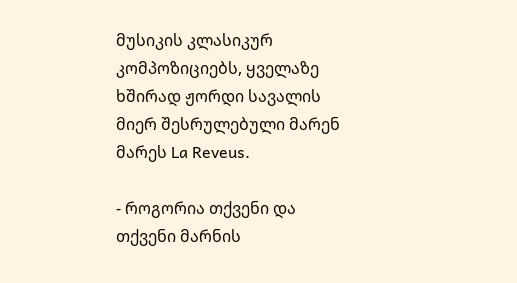მუსიკის კლასიკურ კომპოზიციებს, ყველაზე ხშირად ჟორდი სავალის მიერ შესრულებული მარენ მარეს La Reveus.

- როგორია თქვენი და თქვენი მარნის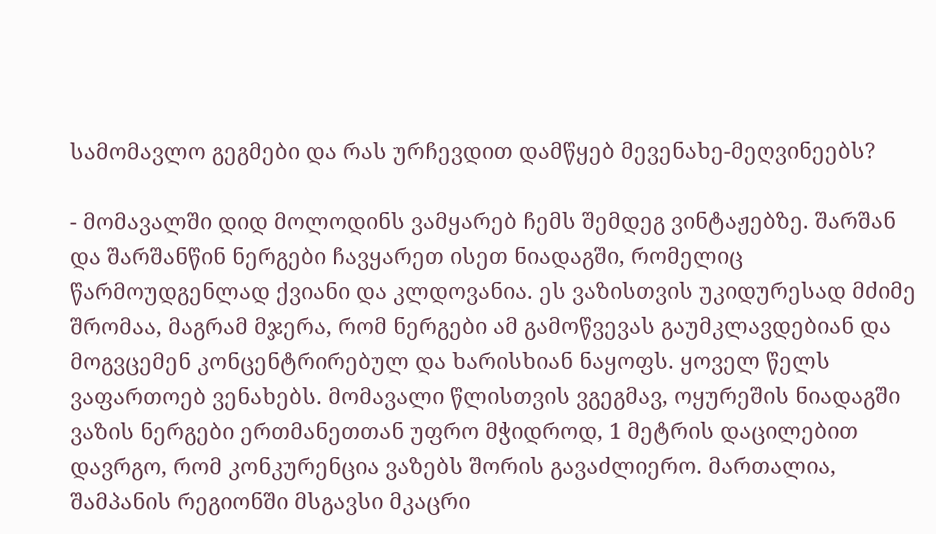სამომავლო გეგმები და რას ურჩევდით დამწყებ მევენახე-მეღვინეებს?

- მომავალში დიდ მოლოდინს ვამყარებ ჩემს შემდეგ ვინტაჟებზე. შარშან და შარშანწინ ნერგები ჩავყარეთ ისეთ ნიადაგში, რომელიც წარმოუდგენლად ქვიანი და კლდოვანია. ეს ვაზისთვის უკიდურესად მძიმე შრომაა, მაგრამ მჯერა, რომ ნერგები ამ გამოწვევას გაუმკლავდებიან და მოგვცემენ კონცენტრირებულ და ხარისხიან ნაყოფს. ყოველ წელს ვაფართოებ ვენახებს. მომავალი წლისთვის ვგეგმავ, ოყურეშის ნიადაგში ვაზის ნერგები ერთმანეთთან უფრო მჭიდროდ, 1 მეტრის დაცილებით დავრგო, რომ კონკურენცია ვაზებს შორის გავაძლიერო. მართალია, შამპანის რეგიონში მსგავსი მკაცრი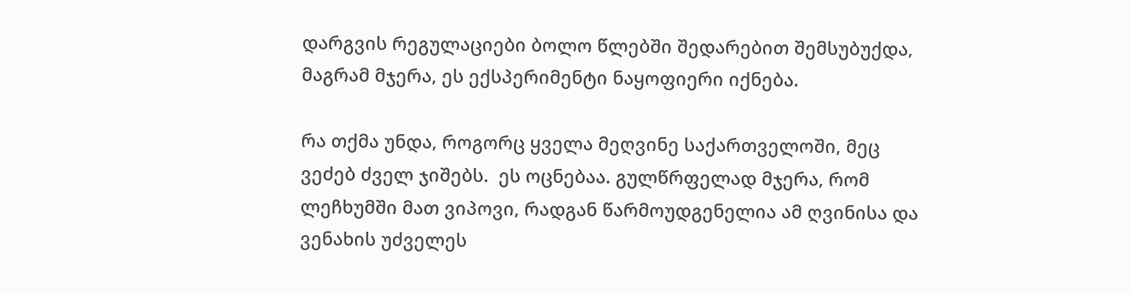დარგვის რეგულაციები ბოლო წლებში შედარებით შემსუბუქდა, მაგრამ მჯერა, ეს ექსპერიმენტი ნაყოფიერი იქნება.

რა თქმა უნდა, როგორც ყველა მეღვინე საქართველოში, მეც ვეძებ ძველ ჯიშებს.  ეს ოცნებაა. გულწრფელად მჯერა, რომ ლეჩხუმში მათ ვიპოვი, რადგან წარმოუდგენელია ამ ღვინისა და ვენახის უძველეს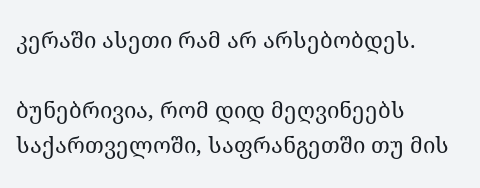კერაში ასეთი რამ არ არსებობდეს.

ბუნებრივია, რომ დიდ მეღვინეებს საქართველოში, საფრანგეთში თუ მის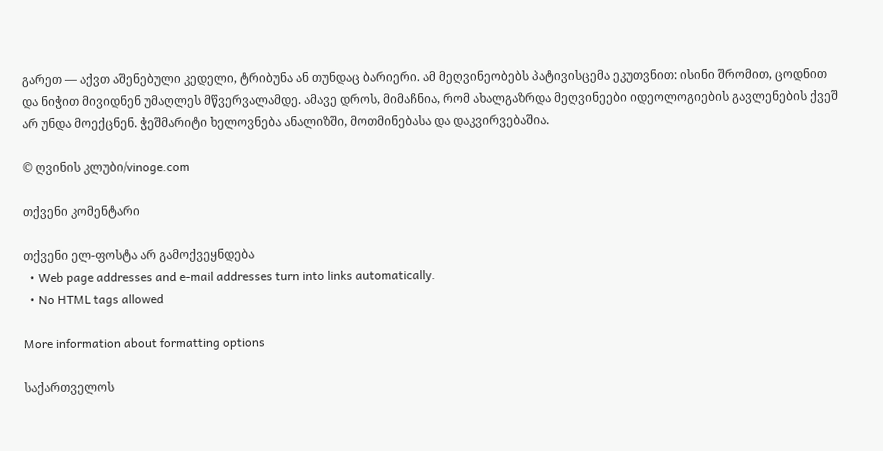გარეთ — აქვთ აშენებული კედელი, ტრიბუნა ან თუნდაც ბარიერი. ამ მეღვინეობებს პატივისცემა ეკუთვნით: ისინი შრომით, ცოდნით და ნიჭით მივიდნენ უმაღლეს მწვერვალამდე. ამავე დროს, მიმაჩნია, რომ ახალგაზრდა მეღვინეები იდეოლოგიების გავლენების ქვეშ არ უნდა მოექცნენ. ჭეშმარიტი ხელოვნება ანალიზში, მოთმინებასა და დაკვირვებაშია.

© ღვინის კლუბი/vinoge.com

თქვენი კომენტარი

თქვენი ელ-ფოსტა არ გამოქვეყნდება
  • Web page addresses and e-mail addresses turn into links automatically.
  • No HTML tags allowed

More information about formatting options

საქართველოს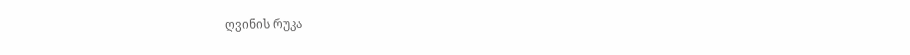ღვინის რუკა